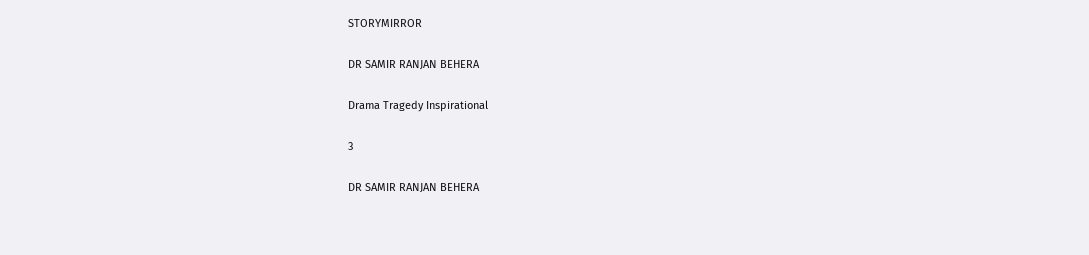STORYMIRROR

DR SAMIR RANJAN BEHERA

Drama Tragedy Inspirational

3

DR SAMIR RANJAN BEHERA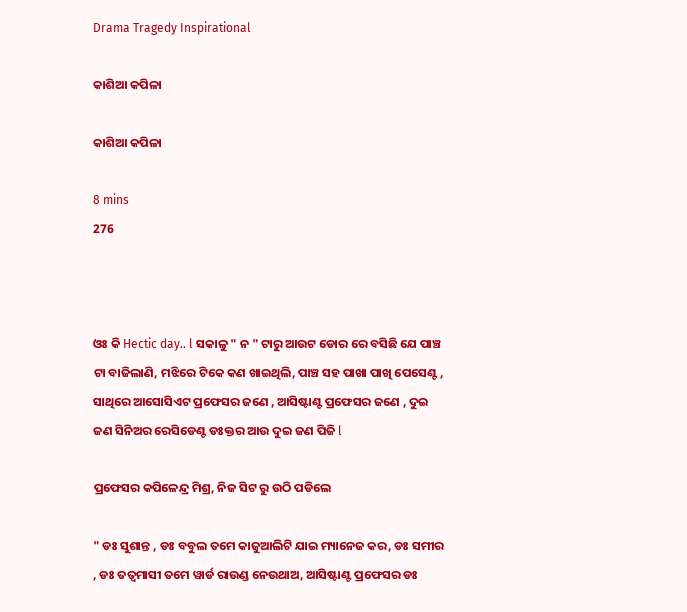Drama Tragedy Inspirational

କାଶିଆ କପିଳା

କାଶିଆ କପିଳା

8 mins
276



ଓଃ କି Hectic day.. l ସକାଳୁ " ନ " ଟାରୁ ଆଉଟ ଡୋର ରେ ବସିଛି ଯେ ପାଞ୍ଚ ଟା ବାଜିଲାଣି, ମଝିରେ ଟିକେ କଣ ଖାଇଥିଲି, ପାଞ୍ଚ ସହ ପାଖା ପାଖି ପେସେଣ୍ଟ , ସାଥିରେ ଆସୋସିଏଟ ପ୍ରଫେସର ଜଣେ , ଆସିଷ୍ଟାଣ୍ଟ ପ୍ରଫେସର ଜଣେ , ଦୁଇ ଜଣ ସିନିଅର ରେସିଡେଣ୍ଟ ଡଃକ୍ତର ଆଉ ଦୁଇ ଜଣ ପିଜି l

ପ୍ରଫେସର କପିଳେନ୍ଦ୍ର ମିଶ୍ର, ନିଜ ସିଟ ରୁ ଉଠି ପଡିଲେ

" ଡଃ ସୁଶାନ୍ତ , ଡଃ ବବୁଲ ତମେ କାଜୁଆଲିଟି ଯାଇ ମ୍ୟାନେଜ କର, ଡଃ ସମୀର , ଡଃ ତତ୍ୱମାସୀ ତମେ ୱାର୍ଡ ରାଉଣ୍ଡ ନେଉଥାଅ, ଆସିଷ୍ଟାଣ୍ଟ ପ୍ରଫେସର ଡଃ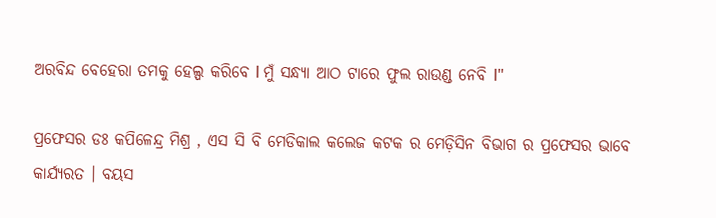ଅରବିନ୍ଦ ବେହେରା ତମକୁ ହେଲ୍ପ କରିବେ l ମୁଁ ସନ୍ଧ୍ୟା ଆଠ ଟାରେ ଫୁଲ ରାଉଣ୍ଡ ନେବି l"

ପ୍ରଫେସର ଡଃ କପିଳେନ୍ଦ୍ର ମିଶ୍ର , ଏସ ସି ବି ମେଡିକାଲ କଲେଜ କଟକ ର ମେଡ଼ିସିନ ବିଭାଗ ର ପ୍ରଫେସର ଭାବେ କାର୍ଯ୍ୟରତ । ବୟସ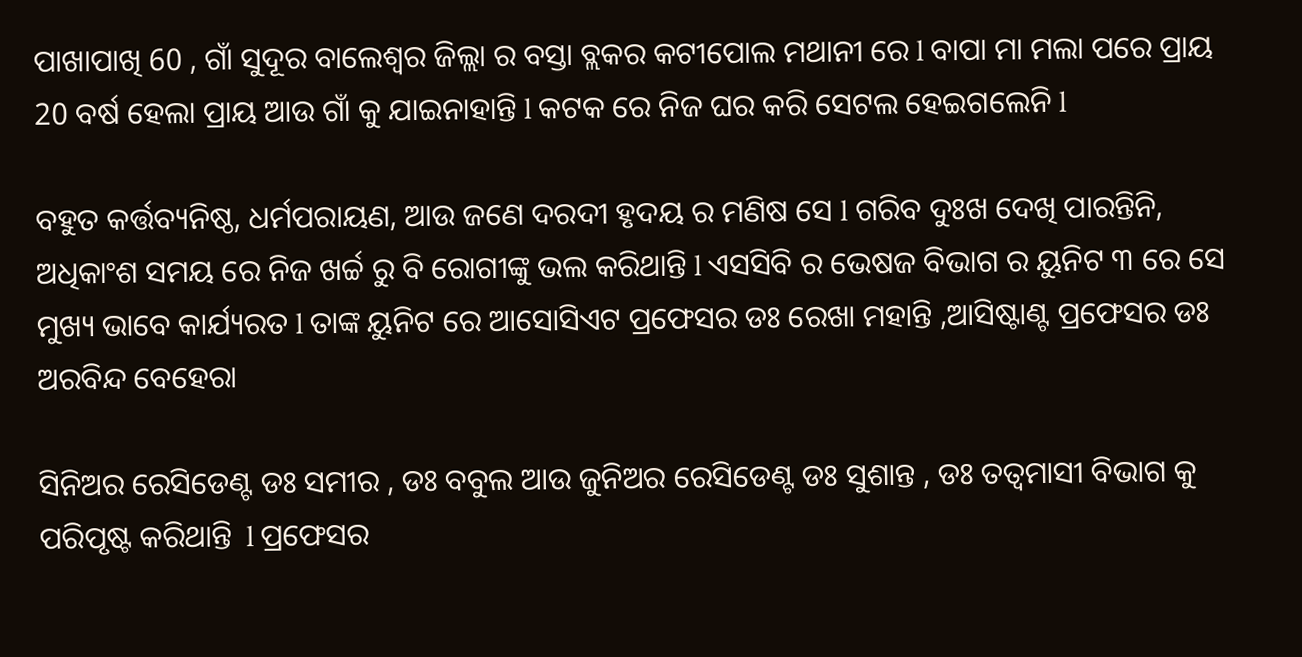ପାଖାପାଖି 60 , ଗାଁ ସୁଦୂର ବାଲେଶ୍ୱର ଜିଲ୍ଲା ର ବସ୍ତା ବ୍ଲକର କଟୀପୋଲ ମଥାନୀ ରେ l ବାପା ମା ମଲା ପରେ ପ୍ରାୟ 20 ବର୍ଷ ହେଲା ପ୍ରାୟ ଆଉ ଗାଁ କୁ ଯାଇନାହାନ୍ତି l କଟକ ରେ ନିଜ ଘର କରି ସେଟଲ ହେଇଗଲେନି l

ବହୁତ କର୍ତ୍ତବ୍ୟନିଷ୍ଠ, ଧର୍ମପରାୟଣ, ଆଉ ଜଣେ ଦରଦୀ ହୃଦୟ ର ମଣିଷ ସେ l ଗରିବ ଦୁଃଖ ଦେଖି ପାରନ୍ତିନି, ଅଧିକାଂଶ ସମୟ ରେ ନିଜ ଖର୍ଚ୍ଚ ରୁ ବି ରୋଗୀଙ୍କୁ ଭଲ କରିଥାନ୍ତି l ଏସସିବି ର ଭେଷଜ ବିଭାଗ ର ୟୁନିଟ ୩ ରେ ସେ ମୁଖ୍ୟ ଭାବେ କାର୍ଯ୍ୟରତ l ତାଙ୍କ ୟୁନିଟ ରେ ଆସୋସିଏଟ ପ୍ରଫେସର ଡଃ ରେଖା ମହାନ୍ତି ,ଆସିଷ୍ଟାଣ୍ଟ ପ୍ରଫେସର ଡଃ ଅରବିନ୍ଦ ବେହେରା

ସିନିଅର ରେସିଡେଣ୍ଟ ଡଃ ସମୀର , ଡଃ ବବୁଲ ଆଉ ଜୁନିଅର ରେସିଡେଣ୍ଟ ଡଃ ସୁଶାନ୍ତ , ଡଃ ତତ୍ୱମାସୀ ବିଭାଗ କୁ ପରିପୃଷ୍ଟ କରିଥାନ୍ତି  l ପ୍ରଫେସର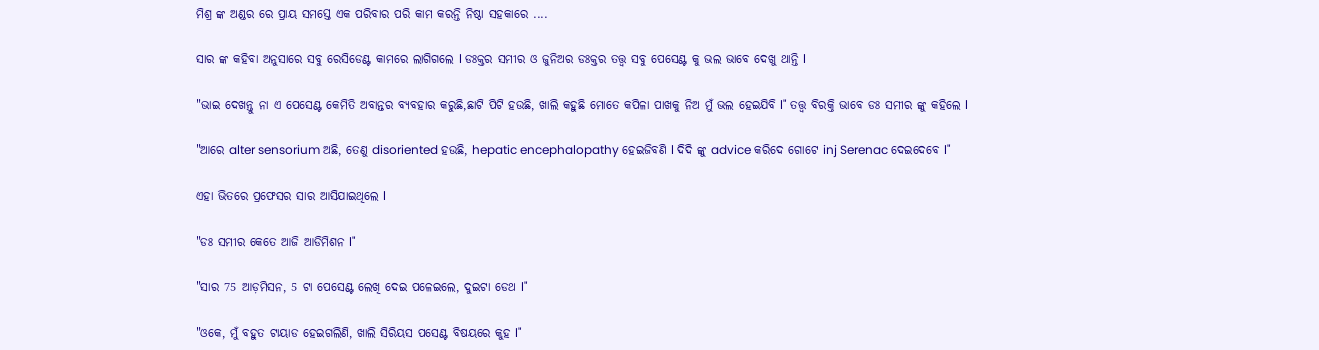ମିଶ୍ର ଙ୍କ ଅଣ୍ଡର ରେ ପ୍ରାୟ ସମସ୍ତେ ଏକ ପରିବାର ପରି କାମ କରନ୍ତି ନିଷ୍ଠା ସହକାରେ ....

ସାର ଙ୍କ କହିବା ଅନୁସାରେ ସବୁ ରେସିଡେଣ୍ଟ କାମରେ ଲାଗିଗଲେ l ଡଃକ୍ତର ସମୀର ଓ ଜୁନିଅର ଡଃକ୍ତର ତତ୍ତ୍ୱ ସବୁ ପେସେଣ୍ଟ କୁ ଭଲ ଭାବେ ଦେଖୁ ଥାନ୍ତି l

"ଭାଇ ଦେଖନ୍ତୁ ନା ଏ ପେସେଣ୍ଟ କେମିତି ଅବାନ୍ତର ବ୍ୟବହାର କରୁଛି,ଛାଟି ପିଟି ହଉଛି, ଖାଲି କହୁଛି ମୋତେ କପିଳା ପାଖକୁ ନିଅ ମୁଁ ଭଲ ହେଇଯିବି l" ତତ୍ତ୍ୱ ବିରକ୍ତି ଭାବେ ଡଃ ସମୀର ଙ୍କୁ କହିଲେ l

"ଆରେ alter sensorium ଅଛି, ତେଣୁ disoriented ହଉଛି, hepatic encephalopathy ହେଇଜିବଣି l ଦିଦି ଙ୍କୁ advice କରିଦେ ଗୋଟେ inj Serenac ଦେଇଦେବେ l"

ଏହା ଭିତରେ ପ୍ରଫେସର ସାର ଆସିଯାଇଥିଲେ l

"ଡଃ ସମୀର କେତେ ଆଜି ଆଡିମିଶନ l"

"ସାର 75 ଆଡ଼ମିସନ, 5 ଟା ପେସେଣ୍ଟ ଲେଖି ଦେଇ ପଳେଇଲେ, ଦୁଇଟା ଡେଥ l"

"ଓକେ, ମୁଁ ବହୁତ ଟାୟାଡ ହେଇଗଲିଣି, ଖାଲି ସିରିୟସ ପସେଣ୍ଟ ବିଷୟରେ କୁହ l"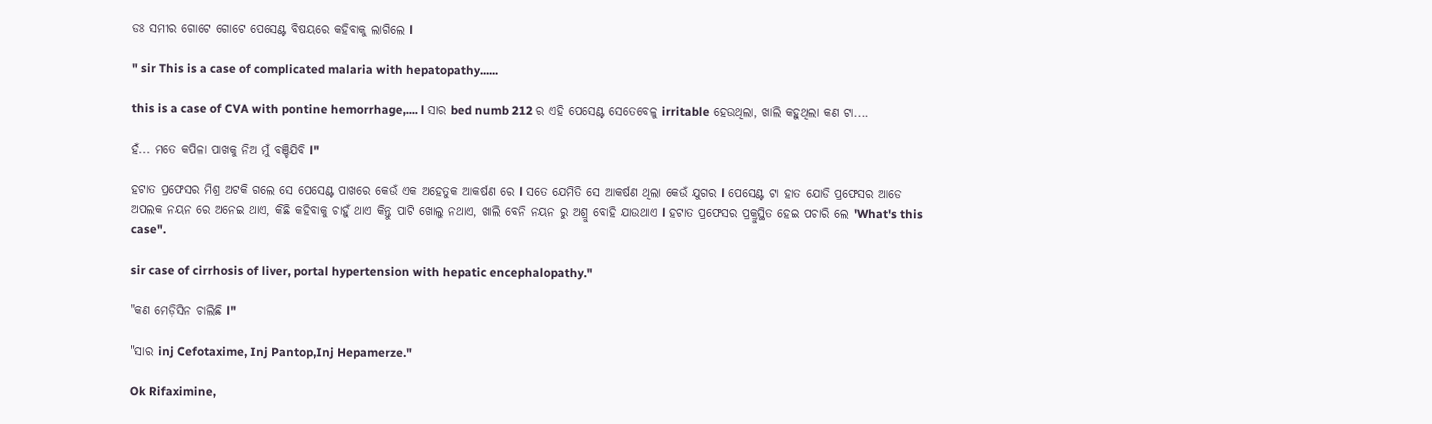ଡଃ ସମୀର ଗୋଟେ ଗୋଟେ ପେସେଣ୍ଟ ବିଷୟରେ କହିବାକୁ ଲାଗିଲେ l

" sir This is a case of complicated malaria with hepatopathy......

this is a case of CVA with pontine hemorrhage,.... l ସାର bed numb 212 ର ଏହି ପେସେଣ୍ଟ ସେତେବେଳୁ irritable ହେଉଥିଲା, ଖାଲି କହୁଥିଲା କଣ ଟା....

ହଁ... ମତେ କପିଳା ପାଖକୁ ନିଅ ମୁଁ ବଞ୍ଚିଯିବି l"

ହଟାତ ପ୍ରଫେସର ମିଶ୍ର ଅଟକି ଗଲେ ସେ ପେସେଣ୍ଟ ପାଖରେ କେଉଁ ଏକ ଅହେତୁକ ଆକର୍ଷଣ ରେ l ସତେ ଯେମିତି ସେ ଆକର୍ଷଣ ଥିଲା କେଉଁ ଯୁଗର l ପେସେଣ୍ଟ ଟା ହାତ ଯୋଡି ପ୍ରଫେସର ଆଡେ ଅପଲକ ନୟନ ରେ ଅନେଇ ଥାଏ, କିଛି କହିବାକୁ ଚାହୁଁ ଥାଏ କିନ୍ତୁ ପାଟି ଖୋଲୁ ନଥାଏ, ଖାଲି ବେନି ନୟନ ରୁ ଅଶ୍ରୁ ବୋହି ଯାଉଥାଏ l ହଟାତ ପ୍ରଫେସର ପ୍ରକ୍ରୁସ୍ଥିତ ହେଇ ପଚାରି ଲେ 'What's this case".

sir case of cirrhosis of liver, portal hypertension with hepatic encephalopathy."

"କଣ ମେଡ଼ିସିନ ଚାଲିଛି l"

"ସାର inj Cefotaxime, Inj Pantop,Inj Hepamerze."

Ok Rifaximine,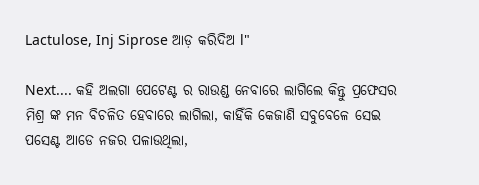Lactulose, Inj Siprose ଆଡ଼ କରିଦିଅ l"

Next.... କହି ଅଲଗା ପେଟେଣ୍ଟ ର ରାଉଣ୍ଡ ନେବାରେ ଲାଗିଲେ କିନ୍ତୁ ପ୍ରଫେସର ମିଶ୍ର ଙ୍କ ମନ ବିଚଳିତ ହେବାରେ ଲାଗିଲା, କାହିଁକି କେଜାଣି ସବୁବେଳେ ସେଇ ପସେଣ୍ଟ ଆଡେ ନଜର ପଳାଉଥିଲା,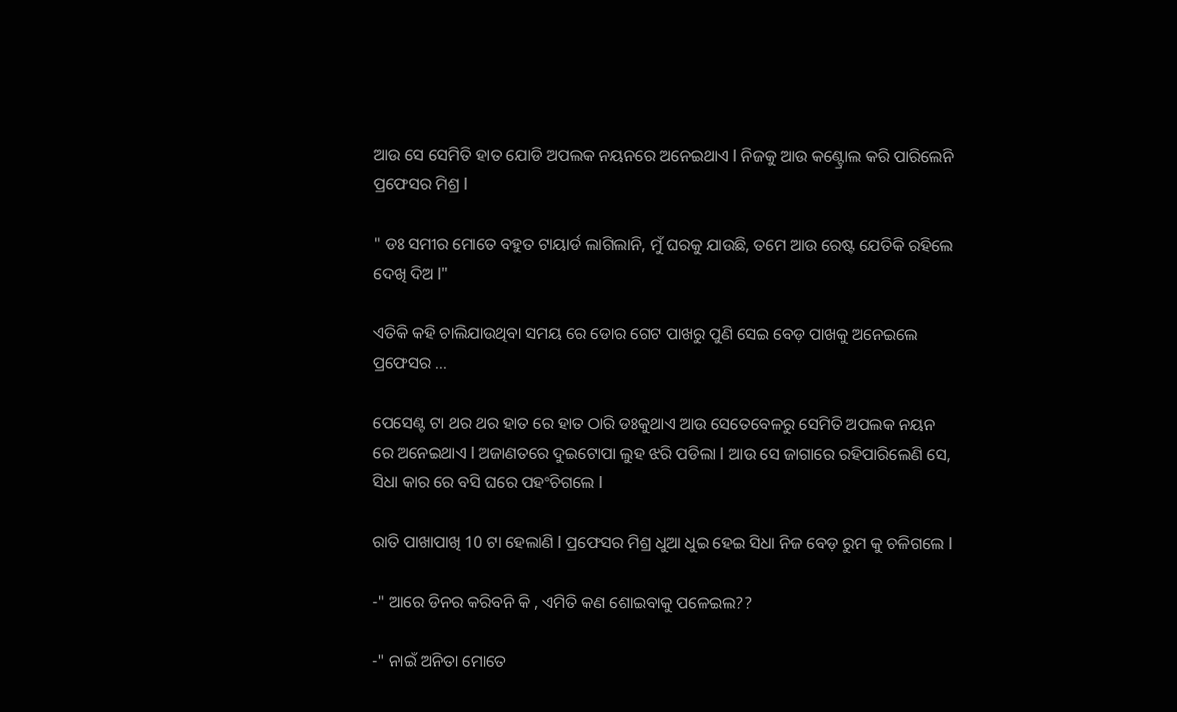ଆଉ ସେ ସେମିତି ହାତ ଯୋଡି ଅପଲକ ନୟନରେ ଅନେଇଥାଏ l ନିଜକୁ ଆଉ କଣ୍ଟ୍ରୋଲ କରି ପାରିଲେନି ପ୍ରଫେସର ମିଶ୍ର l

" ଡଃ ସମୀର ମୋତେ ବହୁତ ଟାୟାର୍ଡ ଲାଗିଲାନି, ମୁଁ ଘରକୁ ଯାଉଛି, ତମେ ଆଉ ରେଷ୍ଟ ଯେତିକି ରହିଲେ ଦେଖି ଦିଅ l"

ଏତିକି କହି ଚାଲିଯାଉଥିବା ସମୟ ରେ ଡୋର ଗେଟ ପାଖରୁ ପୁଣି ସେଇ ବେଡ଼ ପାଖକୁ ଅନେଇଲେ ପ୍ରଫେସର ...

ପେସେଣ୍ଟ ଟା ଥର ଥର ହାତ ରେ ହାତ ଠାରି ଡଃକୁଥାଏ ଆଉ ସେତେବେଳରୁ ସେମିତି ଅପଲକ ନୟନ ରେ ଅନେଇଥାଏ l ଅଜାଣତରେ ଦୁଇଟୋପା ଲୁହ ଝରି ପଡିଲା l ଆଉ ସେ ଜାଗାରେ ରହିପାରିଲେଣି ସେ, ସିଧା କାର ରେ ବସି ଘରେ ପହଂଚିଗଲେ l

ରାତି ପାଖାପାଖି 10 ଟା ହେଲାଣି l ପ୍ରଫେସର ମିଶ୍ର ଧୁଆ ଧୁଇ ହେଇ ସିଧା ନିଜ ବେଡ଼ ରୁମ କୁ ଚଳିଗଲେ l

-" ଆରେ ଡିନର କରିବନି କି , ଏମିତି କଣ ଶୋଇବାକୁ ପଳେଇଲ??

-" ନାଇଁ ଅନିତା ମୋତେ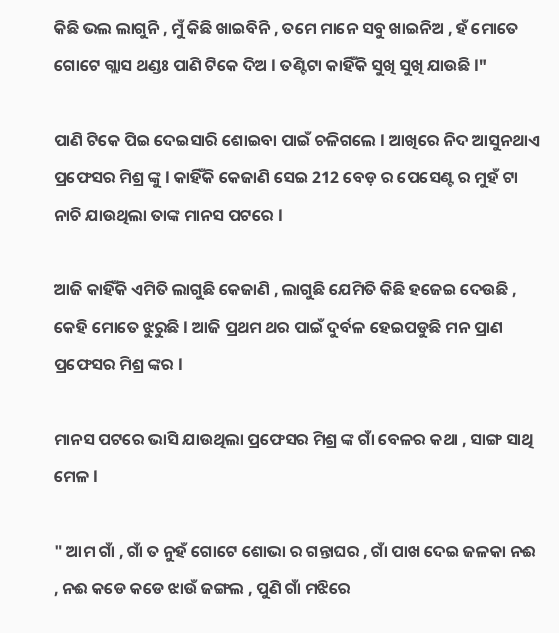କିଛି ଭଲ ଲାଗୁନି , ମୁଁ କିଛି ଖାଇବିନି , ତମେ ମାନେ ସବୁ ଖାଇନିଅ , ହଁ ମୋତେ ଗୋଟେ ଗ୍ଲାସ ଥଣ୍ଡଃ ପାଣି ଟିକେ ଦିଅ l ତଣ୍ଟିଟା କାହିଁକି ସୁଖି ସୁଖି ଯାଉଛି l"

ପାଣି ଟିକେ ପିଇ ଦେଇସାରି ଶୋଇବା ପାଇଁ ଚଳିଗଲେ l ଆଖିରେ ନିଦ ଆସୁନଥାଏ ପ୍ରଫେସର ମିଶ୍ର ଙ୍କୁ l କାହିଁକି କେଜାଣି ସେଇ 212 ବେଡ଼ ର ପେସେଣ୍ଟ ର ମୁହଁ ଟା ନାଚି ଯାଉଥିଲା ତାଙ୍କ ମାନସ ପଟରେ l

ଆଜି କାହିଁକି ଏମିତି ଲାଗୁଛି କେଜାଣି , ଲାଗୁଛି ଯେମିତି କିଛି ହଜେଇ ଦେଉଛି , କେହି ମୋତେ ଝୁରୁଛି l ଆଜି ପ୍ରଥମ ଥର ପାଇଁ ଦୁର୍ବଳ ହେଇପଡୁଛି ମନ ପ୍ରାଣ ପ୍ରଫେସର ମିଶ୍ର ଙ୍କର l

ମାନସ ପଟରେ ଭାସି ଯାଉଥିଲା ପ୍ରଫେସର ମିଶ୍ର ଙ୍କ ଗାଁ ବେଳର କଥା , ସାଙ୍ଗ ସାଥି ମେଳ l

" ଆମ ଗାଁ , ଗାଁ ତ ନୁହଁ ଗୋଟେ ଶୋଭା ର ଗନ୍ତାଘର , ଗାଁ ପାଖ ଦେଇ ଜଳକା ନଈ , ନଈ କଡେ କଡେ ଝାଉଁ ଜଙ୍ଗଲ , ପୁଣି ଗାଁ ମଝିରେ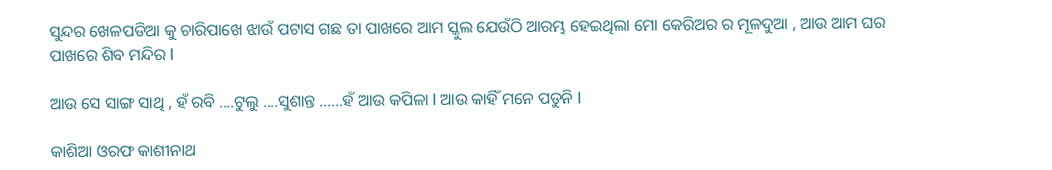ସୁନ୍ଦର ଖେଳପଡିଆ କୁ ଚାରିପାଖେ ଝାଉଁ ପଟାସ ଗଛ ତା ପାଖରେ ଆମ ସ୍କୁଲ ଯେଉଁଠି ଆରମ୍ଭ ହେଇଥିଲା ମୋ କେରିଅର ର ମୂଳଦୁଆ , ଆଉ ଆମ ଘର ପାଖରେ ଶିବ ମନ୍ଦିର l

ଆଉ ସେ ସାଙ୍ଗ ସାଥି , ହଁ ରବି ....ଟୁଲୁ ....ସୁଶାନ୍ତ ......ହଁ ଆଉ କପିଳା l ଆଉ କାହିଁ ମନେ ପଡୁନି l

କାଶିଆ ଓରଫ କାଶୀନାଥ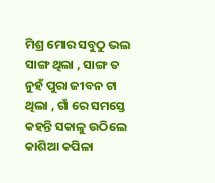ମିଶ୍ର ମୋର ସବୁଠୁ ଭଲ ସାଙ୍ଗ ଥିଲା , ସାଙ୍ଗ ତ ନୁହଁ ପୁରା ଜୀବନ ଟା ଥିଲା , ଗାଁ ରେ ସମସ୍ତେ କହନ୍ତି ସକାଳୁ ଉଠିଲେ କାଶିଆ କପିଳା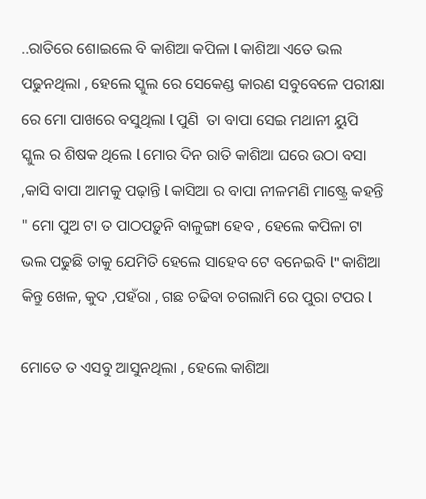..ରାତିରେ ଶୋଇଲେ ବି କାଶିଆ କପିଳା l କାଶିଆ ଏତେ ଭଲ ପଢୁନଥିଲା , ହେଲେ ସ୍କୁଲ ରେ ସେକେଣ୍ଡ କାରଣ ସବୁବେଳେ ପରୀକ୍ଷା ରେ ମୋ ପାଖରେ ବସୁଥିଲା l ପୁଣି  ତା ବାପା ସେଇ ମଥାନୀ ୟୁପି ସ୍କୁଲ ର ଶିଷକ ଥିଲେ l ମୋର ଦିନ ରାତି କାଶିଆ ଘରେ ଉଠା ବସା ,କାସି ବାପା ଆମକୁ ପଢ଼ାନ୍ତି l କାସିଆ ର ବାପା ନୀଳମଣି ମାଷ୍ଟ୍ରେ କହନ୍ତି " ମୋ ପୁଅ ଟା ତ ପାଠପଡ଼ୁନି ବାଳୁଙ୍ଗା ହେବ , ହେଲେ କପିଳା ଟା ଭଲ ପଢୁଛି ତାକୁ ଯେମିତି ହେଲେ ସାହେବ ଟେ ବନେଇବି l" କାଶିଆ କିନ୍ତୁ ଖେଳ, କୁଦ ,ପହଁରା , ଗଛ ଚଢିବା ଚଗଲାମି ରେ ପୁରା ଟପର l

ମୋତେ ତ ଏସବୁ ଆସୁନଥିଲା , ହେଲେ କାଶିଆ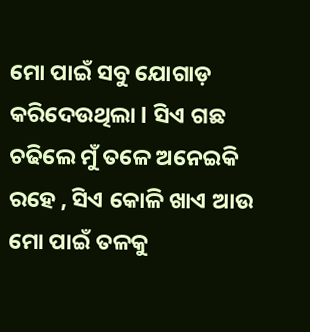ମୋ ପାଇଁ ସବୁ ଯୋଗାଡ଼ କରିଦେଉଥିଲା l ସିଏ ଗଛ ଚଢିଲେ ମୁଁ ତଳେ ଅନେଇକି ରହେ , ସିଏ କୋଳି ଖାଏ ଆଉ ମୋ ପାଇଁ ତଳକୁ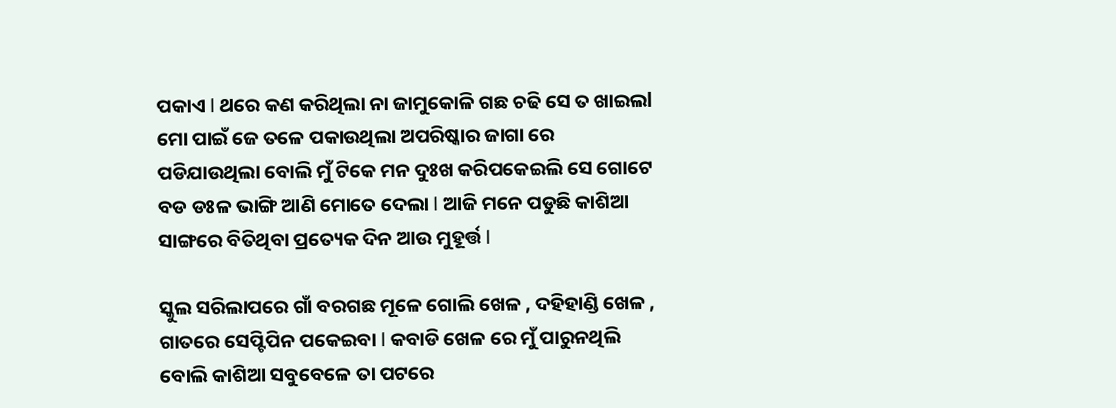ପକାଏ l ଥରେ କଣ କରିଥିଲା ନା ଜାମୁକୋଳି ଗଛ ଚଢି ସେ ତ ଖାଇଲl ମୋ ପାଇଁ ଜେ ତଳେ ପକାଉଥିଲା ଅପରିଷ୍କାର ଜାଗା ରେ ପଡିଯାଉଥିଲା ବୋଲି ମୁଁ ଟିକେ ମନ ଦୁଃଖ କରିପକେଇଲି ସେ ଗୋଟେ ବଡ ଡଃଳ ଭାଙ୍ଗି ଆଣି ମୋତେ ଦେଲା l ଆଜି ମନେ ପଡୁଛି କାଶିଆ ସାଙ୍ଗରେ ବିତିଥିବା ପ୍ରତ୍ୟେକ ଦିନ ଆଉ ମୁହୂର୍ତ୍ତ l

ସ୍କୁଲ ସରିଲାପରେ ଗାଁ ବରଗଛ ମୂଳେ ଗୋଲି ଖେଳ , ଦହିହାଣ୍ଡି ଖେଳ , ଗାତରେ ସେପ୍ଟିପିନ ପକେଇବା l କବାଡି ଖେଳ ରେ ମୁଁ ପାରୁନଥିଲି ବୋଲି କାଶିଆ ସବୁବେଳେ ତା ପଟରେ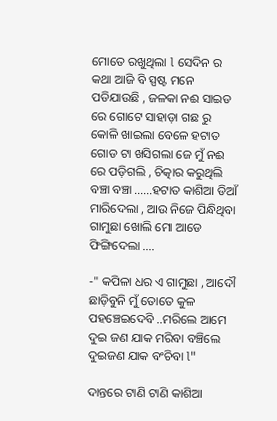ମୋତେ ରଖୁଥିଲା l ସେଦିନ ର କଥା ଆଜି ବି ସ୍ପଷ୍ଟ ମନେ ପଡିଯାଉଛି , ଜଳକା ନଈ ସାଇଡ ରେ ଗୋଟେ ସାହାଡ଼ା ଗଛ ରୁ କୋଳି ଖାଇଲା ବେଳେ ହଟାତ ଗୋଡ ଟା ଖସିଗଲା ଜେ ମୁଁ ନଈ ରେ ପଡ଼ିଗଲି , ଚିତ୍କାର କରୁଥିଲି ବଞ୍ଚା ବଞ୍ଚା ......ହଟାତ କାଶିଆ ଡିଆଁ ମାରିଦେଲା , ଆଉ ନିଜେ ପିନ୍ଧିଥିବା ଗାମୁଛା ଖୋଲି ମୋ ଆଡେ ଫିଙ୍ଗିଦେଲା ....

-" କପିଳା ଧର ଏ ଗାମୁଛା , ଆଦୌ ଛାଡ଼ିବୁନି ମୁଁ ତୋତେ କୁଳ ପହଞ୍ଚେଇଦେବି ..ମରିଲେ ଆମେ ଦୁଇ ଜଣ ଯାକ ମରିବା ବଞ୍ଚିଲେ ଦୁଇଜଣ ଯାକ ବଂଚିବା l"

ଦାନ୍ତରେ ଟାଣି ଟାଣି କାଶିଆ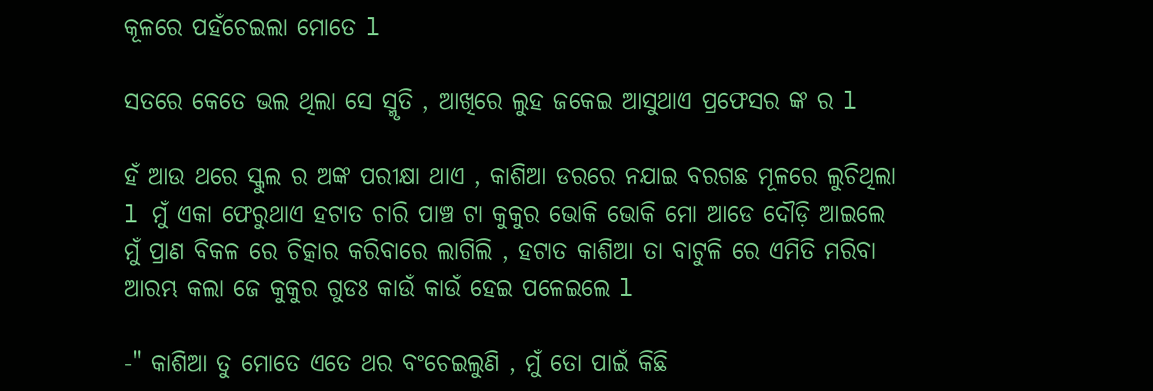କୂଳରେ ପହଁଚେଇଲା ମୋତେ l

ସତରେ କେତେ ଭଲ ଥିଲା ସେ ସ୍ମୃତି , ଆଖିରେ ଲୁହ ଜକେଇ ଆସୁଥାଏ ପ୍ରଫେସର ଙ୍କ ର l

ହଁ ଆଉ ଥରେ ସ୍କୁଲ ର ଅଙ୍କ ପରୀକ୍ଷା ଥାଏ , କାଶିଆ ଡରରେ ନଯାଇ ବରଗଛ ମୂଳରେ ଲୁଚିଥିଲା l ମୁଁ ଏକା ଫେରୁଥାଏ ହଟାତ ଚାରି ପାଞ୍ଚ ଟା କୁକୁର ଭୋକି ଭୋକି ମୋ ଆଡେ ଦୌଡ଼ି ଆଇଲେ ମୁଁ ପ୍ରାଣ ବିକଳ ରେ ଚିତ୍କାର କରିବାରେ ଲାଗିଲି , ହଟାତ କାଶିଆ ତା ବାଟୁଳି ରେ ଏମିତି ମରିବା ଆରମ୍ଭ କଲା ଜେ କୁକୁର ଗୁଡଃ କାଉଁ କାଉଁ ହେଇ ପଳେଇଲେ l

-" କାଶିଆ ତୁ ମୋତେ ଏତେ ଥର ବଂଚେଇଲୁଣି , ମୁଁ ତୋ ପାଇଁ କିଛି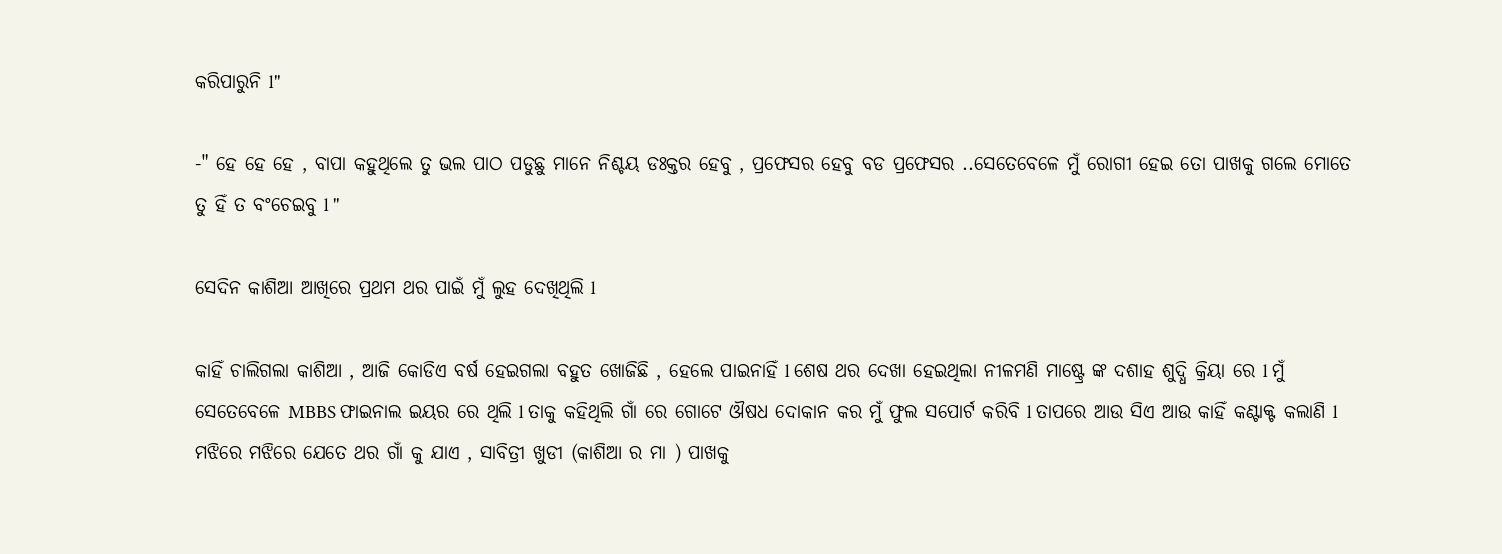କରିପାରୁନି l"

-" ହେ ହେ ହେ , ବାପା କହୁଥିଲେ ତୁ ଭଲ ପାଠ ପଡୁଛୁ ମାନେ ନିଶ୍ଚୟ ଡଃକ୍ତର ହେବୁ , ପ୍ରଫେସର ହେବୁ ବଡ ପ୍ରଫେସର ..ସେତେବେଳେ ମୁଁ ରୋଗୀ ହେଇ ତୋ ପାଖକୁ ଗଲେ ମୋତେ ତୁ ହିଁ ତ ବଂଚେଇବୁ l "

ସେଦିନ କାଶିଆ ଆଖିରେ ପ୍ରଥମ ଥର ପାଇଁ ମୁଁ ଲୁହ ଦେଖିଥିଲି l

କାହିଁ ଚାଲିଗଲା କାଶିଆ , ଆଜି କୋଡିଏ ବର୍ଷ ହେଇଗଲା ବହୁତ ଖୋଜିଛି , ହେଲେ ପାଇନାହିଁ l ଶେଷ ଥର ଦେଖା ହେଇଥିଲା ନୀଳମଣି ମାଷ୍ଟ୍ରେ ଙ୍କ ଦଶାହ ଶୁଦ୍ଧି କ୍ରିୟା ରେ l ମୁଁ ସେତେବେଳେ MBBS ଫାଇନାଲ ଇୟର ରେ ଥିଲି l ତାକୁ କହିଥିଲି ଗାଁ ରେ ଗୋଟେ ଔଷଧ ଦୋକାନ କର ମୁଁ ଫୁଲ ସପୋର୍ଟ କରିବି l ତାପରେ ଆଉ ସିଏ ଆଉ କାହିଁ କଣ୍ଟାକ୍ଟ କଲାଣି l ମଝିରେ ମଝିରେ ଯେତେ ଥର ଗାଁ କୁ ଯାଏ , ସାବିତ୍ରୀ ଖୁଡୀ (କାଶିଆ ର ମା ) ପାଖକୁ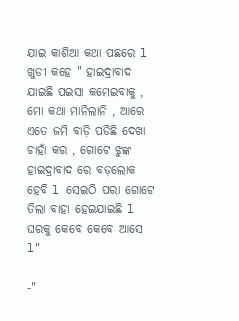ଯାଇ କାଶିଆ କଥା ପଛରେ l ଖୁଡୀ କହେ " ହାଇଦ୍ରାବାଦ ଯାଇଛି ପଇସା କମେଇବାକୁ , ମୋ କଥା ମାନିଲାନି , ଆରେ ଏତେ ଜମି ବାଡ଼ି ପଡିଛି ଦେଖା ଚାହାଁ କର , ଗୋଟେ ଝୁଙ୍କ ହାଇଦ୍ରାବାଦ ରେ ବଡ଼ଲୋକ ହେବି l ସେଇଠି ପରା ଗୋଟେ ତିଲା ବାହା ହେଇଯାଇଛି l ଘରକୁ କେବେ କେବେ ଆସେ l"

-"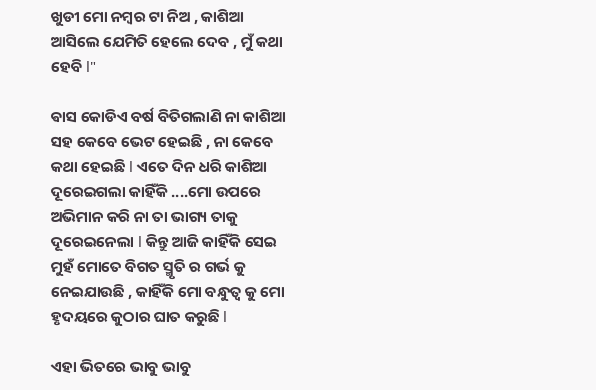ଖୁଡୀ ମୋ ନମ୍ବର ଟା ନିଅ , କାଶିଆ ଆସିଲେ ଯେମିତି ହେଲେ ଦେବ , ମୁଁ କଥା ହେବି l"

ଵାସ କୋଡିଏ ବର୍ଷ ବିତିଗଲାଣି ନା କାଶିଆ ସହ କେବେ ଭେଟ ହେଇଛି , ନା କେବେ କଥା ହେଇଛି l ଏତେ ଦିନ ଧରି କାଶିଆ ଦୂରେଇଗଲା କାହିଁକି ....ମୋ ଉପରେ ଅଭିମାନ କରି ନା ତା ଭାଗ୍ୟ ତାକୁ ଦୂରେଇନେଲା l କିନ୍ତୁ ଆଜି କାହିଁକି ସେଇ ମୁହଁ ମୋତେ ବିଗତ ସ୍ମୃତି ର ଗର୍ଭ କୁ ନେଇଯାଉଛି , କାହିଁକି ମୋ ବନ୍ଧୁତ୍ୱ କୁ ମୋ ହୃଦୟରେ କୁଠାର ଘାତ କରୁଛି l

ଏହା ଭିତରେ ଭାବୁ ଭାବୁ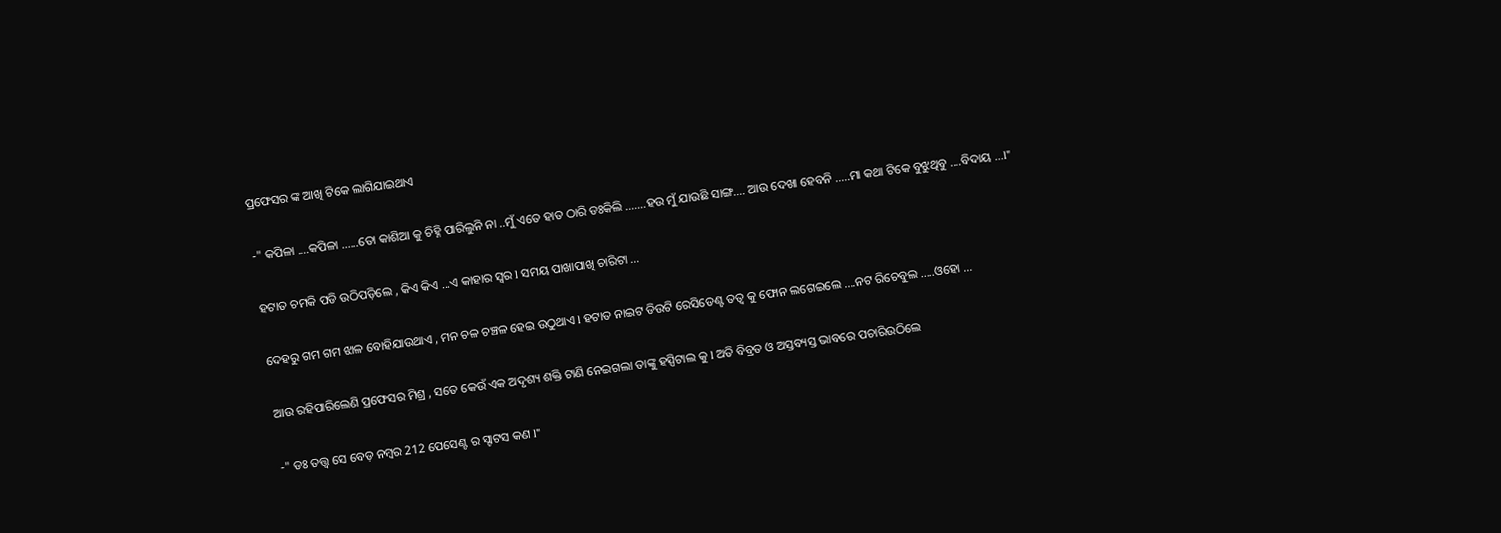ପ୍ରଫେସର ଙ୍କ ଆଖି ଟିକେ ଲାଗିଯାଇଥାଏ

-" କପିଳା ....କପିଳା ......ତୋ କାଶିଆ କୁ ଚିହ୍ନି ପାରିଲୁନି ନା ..ମୁଁ ଏତେ ହାତ ଠାରି ଡଃକିଲି .......ହଉ ମୁଁ ଯାଉଛି ସାଙ୍ଗ.... ଆଉ ଦେଖା ହେବନି .....ମା କଥା ଟିକେ ବୁଝୁଥିବୁ ....ବିଦାୟ ...l"

ହଟାତ ଚମକି ପଡି ଉଠିପଡ଼ିଲେ , କିଏ କିଏ ...ଏ କାହାର ସ୍ୱର l ସମୟ ପାଖାପାଖି ଚାରିଟା ...

ଦେହରୁ ଗମ ଗମ ଝାଳ ବୋହିଯାଉଥାଏ , ମନ ଚଳ ଚଞ୍ଚଳ ହେଇ ଉଠୁଥାଏ l ହଟାତ ନାଇଟ ଡିଉଟି ରେସିଡେଣ୍ଟ ତତ୍ୱ କୁ ଫୋନ ଲଗେଇଲେ ....ନଟ ରିଚେବୁଲ .....ଓହୋ ...

ଆଉ ରହିପାରିଲେଣି ପ୍ରଫେସର ମିଶ୍ର , ସତେ କେଉଁ ଏକ ଅଦୃଶ୍ୟ ଶକ୍ତି ଟାଣି ନେଇଗଲା ତାଙ୍କୁ ହସ୍ପିଟାଲ କୁ l ଅତି ବିବ୍ରତ ଓ ଅସ୍ତବ୍ୟସ୍ତ ଭାବରେ ପଚାରିଉଠିଲେ

-" ଡଃ ତତ୍ତ୍ୱ ସେ ବେଡ଼ ନମ୍ବର 212 ପେସେଣ୍ଟ ର ସ୍ଟାଟସ କଣ l"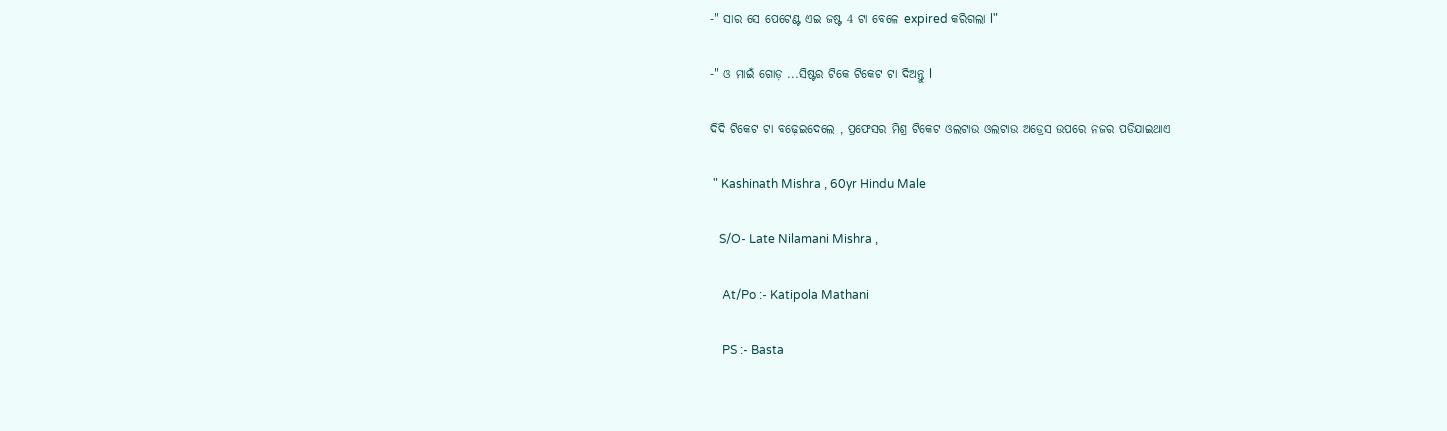-" ସାର ସେ ପେଟେଣ୍ଟ ଏଇ ଜଷ୍ଟ 4 ଟା ବେଳେ expired କରିଗଲା l"

-" ଓ ମାଇଁ ଗୋଡ଼ ...ସିଷ୍ଟର ଟିକେ ଟିକେଟ ଟା ଦିଅନ୍ତୁ l

ଦିଦି ଟିକେଟ ଟା ବଢ଼େଇଦେଲେ , ପ୍ରଫେସର ମିଶ୍ର ଟିକେଟ ଓଲଟାଉ ଓଲଟାଉ ଅଡ୍ରେସ ଉପରେ ନଜର ପଡିଯାଇଥାଏ

 " Kashinath Mishra , 60yr Hindu Male

   S/O- Late Nilamani Mishra ,

    At/Po :- Katipola Mathani

    PS :- Basta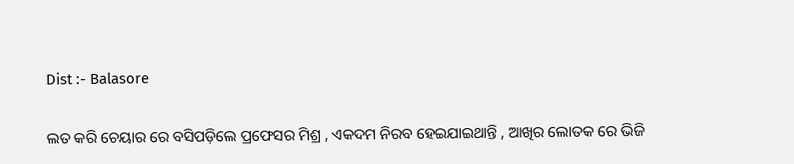Dist :- Balasore

ଲତ କରି ଚେୟାର ରେ ବସିପଡ଼ିଲେ ପ୍ରଫେସର ମିଶ୍ର , ଏକଦମ ନିରବ ହେଇଯାଇଥାନ୍ତି , ଆଖିର ଲୋତକ ରେ ଭିଜି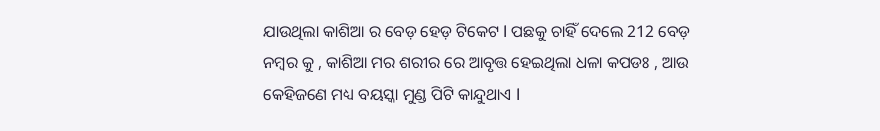ଯାଉଥିଲା କାଶିଆ ର ବେଡ଼ ହେଡ଼ ଟିକେଟ l ପଛକୁ ଚାହିଁ ଦେଲେ 212 ବେଡ଼ ନମ୍ବର କୁ , କାଶିଆ ମର ଶରୀର ରେ ଆବୃତ୍ତ ହେଇଥିଲା ଧଳା କପଡଃ , ଆଉ କେହିଜଣେ ମଧ୍ୟ ବୟସ୍କା ମୁଣ୍ଡ ପିଟି କାନ୍ଦୁଥାଏ l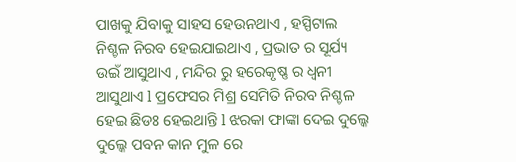ପାଖକୁ ଯିବାକୁ ସାହସ ହେଉନଥାଏ , ହସ୍ପିଟାଲ ନିଶ୍ଚଳ ନିରବ ହେଇଯାଇଥାଏ , ପ୍ରଭାତ ର ସୂର୍ଯ୍ୟ ଉଇଁ ଆସୁଥାଏ , ମନ୍ଦିର ରୁ ହରେକୃଷ୍ଣ ର ଧ୍ୱନୀ ଆସୁଥାଏ l ପ୍ରଫେସର ମିଶ୍ର ସେମିତି ନିରବ ନିଶ୍ଚଳ ହେଇ ଛିଡଃ ହେଇଥାନ୍ତି l ଝରକା ଫାଙ୍କା ଦେଇ ଦୁଲ୍କେ ଦୁଲ୍କେ ପବନ କାନ ମୁଳ ରେ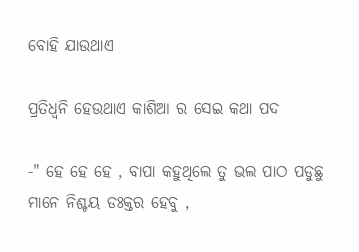ବୋହି ଯାଉଥାଏ

ପ୍ରତିଧ୍ୱନି ହେଉଥାଏ କାଶିଆ ର ସେଇ କଥା ପଦ

-" ହେ ହେ ହେ , ବାପା କହୁଥିଲେ ତୁ ଭଲ ପାଠ ପଡୁଛୁ ମାନେ ନିଶ୍ଚୟ ଡଃକ୍ତର ହେବୁ ,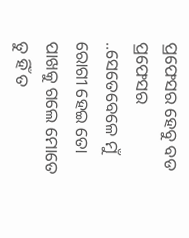ପ୍ରଫେସର ହେବୁ ବଡ ପ୍ରଫେସର ..ସେତେବେଳେ ମୁଁ ରୋଗୀ ହେଇ ତୋ ପାଖକୁ ଗଲେ ମୋତେ ତୁ ହିଁ ତ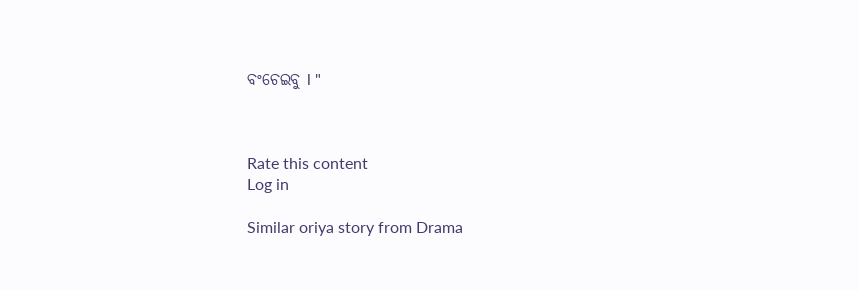ବଂଚେଇବୁ l "



Rate this content
Log in

Similar oriya story from Drama